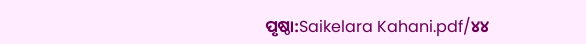ପୃଷ୍ଠା:Saikelara Kahani.pdf/୪୪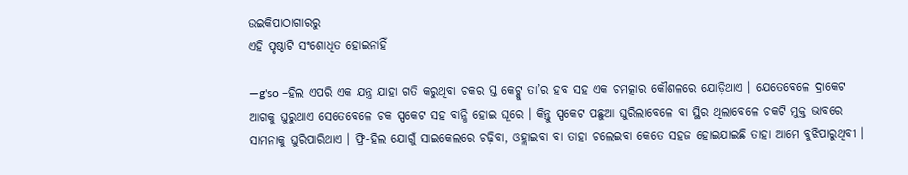ଉଇକିପାଠାଗାର‌ରୁ
ଏହି ପୃଷ୍ଠାଟି ସଂଶୋଧିତ ହୋଇନାହିଁ

—g'so –ହିଲ ଏପରି ଏକ ଯନ୍ତ୍ର ଯାହା ଗତି କରୁଥିବା ଚକର ସ୍ତ କେଟ୍କୁ ତା’ର ହବ ସହ ଏକ ଚମତ୍କାର କୌଶଳରେ ଯୋଡ଼ିଥାଏ । ଯେତେବେଳେ ଦ୍ରାକେଟ ଆଗକୁ ଘୁରୁଥାଏ ସେତେବେଳେ ଚକ ସ୍ପକେଟ ସହ ବାନ୍ଧି ହୋଇ ଘୂରେ । କିନ୍ତୁ ସ୍ପକେଟ ପଛୁଆ ଘୁରିଲାବେଳେ ବା ସ୍ଥିର ଥିଲାବେଳେ ଚକଟି ମୁକ୍ତ ଭାବରେ ସାମନାକୁ ଘୁରିପାରିଥାଏ । ଫ୍ରି-ହିଲ ଯୋଗୁଁ ସାଇକେଲରେ ଚଢ଼ିବା, ଓହ୍ଲାଇବା ବା ତାହା ଚଲେଇବା କେତେ ସହଜ ହୋଇଯାଇଛି ତାହା ଆମେ ବୁଝିପାରୁଥିବୀ ।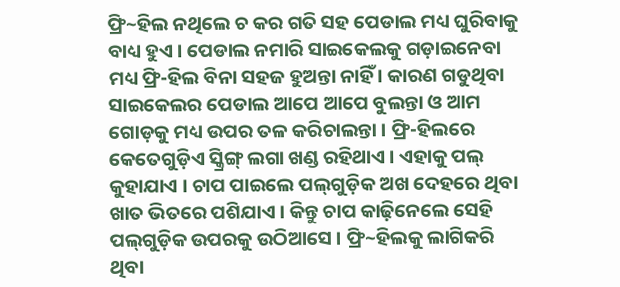ଫ୍ରି~ହିଲ ନଥିଲେ ଚ କର ଗତି ସହ ପେଡାଲ ମଧ୍ୟ ଘୁରିବାକୁ ବାଧ୍ୟ ହୁଏ । ପେଡାଲ ନମାରି ସାଇକେଲକୁ ଗଡ଼ାଇନେବା ମଧ୍ୟ ଫ୍ରି-ହିଲ ବିନା ସହଜ ହୁଅନ୍ତା ନାହିଁ । କାରଣ ଗଡୁଥିବା ସାଇକେଲର ପେଡାଲ ଆପେ ଆପେ ବୁଲନ୍ତା ଓ ଆମ ଗୋଡ଼କୁ ମଧ୍ୟ ଉପର ତଳ କରିଚାଲନ୍ତା । ଫ୍ରି-ହିଲରେ କେତେଗୁଡ଼ିଏ ସ୍କ୍ରିଙ୍ଗ୍ ଲଗା ଖଣ୍ଡ ରହିଥାଏ । ଏହାକୁ ପଲ୍ କୁହାଯାଏ । ଚାପ ପାଇଲେ ପଲ୍‌ଗୁଡ଼ିକ ଅଖ ଦେହରେ ଥିବା ଖାତ ଭିତରେ ପଶିଯାଏ । କିନ୍ତୁ ଚାପ କାଢ଼ିନେଲେ ସେହି ପଲ୍‌ଗୁଡ଼ିକ ଉପରକୁ ଉଠିଆସେ । ଫ୍ରି~ହିଲକୁ ଲାଗିକରି ଥିବା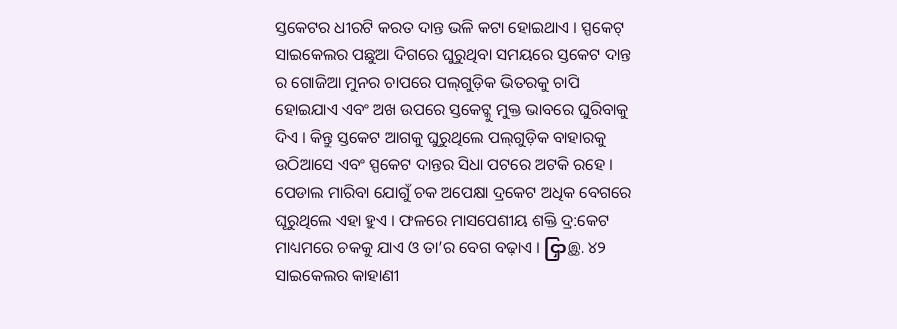ସ୍ତକେଟର ଧୀରଟି କରତ ଦାନ୍ତ ଭଳି କଟା ହୋଇଥାଏ । ସ୍ପକେଟ୍ ସାଇକେଲର ପଛୁଆ ଦିଗରେ ଘୁରୁଥିବା ସମୟରେ ସ୍ତକେଟ ଦାନ୍ତ ର ଗୋଜିଆ ମୁନର ଚାପରେ ପଲ୍‌ଗୁଡ଼ିକ ଭିତରକୁ ଚାପି ହୋଇଯାଏ ଏବଂ ଅଖ ଉପରେ ସ୍ତକେଟ୍କୁ ମୁକ୍ତ ଭାବରେ ଘୁରିବାକୁ ଦିଏ । କିନ୍ତୁ ସ୍ତକେଟ ଆଗକୁ ଘୁରୁଥିଲେ ପଲ୍‌ଗୁଡ଼ିକ ବାହାରକୁ ଉଠିଆସେ ଏବଂ ସ୍ପକେଟ ଦାନ୍ତର ସିଧା ପଟରେ ଅଟକି ରହେ । ପେଡାଲ ମାରିବା ଯୋଗୁଁ ଚକ ଅପେକ୍ଷା ଦ୍ରକେଟ ଅଧିକ ବେଗରେ ଘୂରୁଥିଲେ ଏହା ହୁଏ । ଫଳରେ ମାସପେଶୀୟ ଶକ୍ତି ଦ୍ର:କେଟ ମାଧ୍ୟମରେ ଚକକୁ ଯାଏ ଓ ତା’ର ବେଗ ବଢ଼ାଏ । ငြှာஇ. ୪୨ ସାଇକେଲର କାହାଣୀ